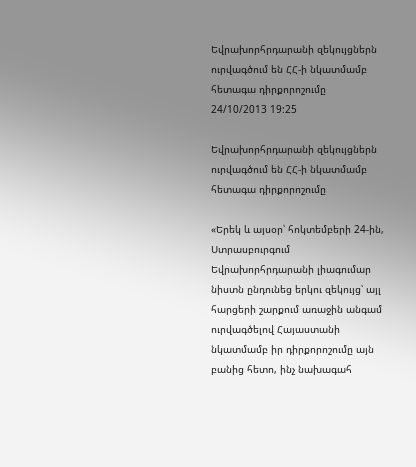Եվրախորհրդարանի զեկույցներն ուրվագծում են ՀՀ-ի նկատմամբ հետագա դիրքորոշումը
24/10/2013 19:25

Եվրախորհրդարանի զեկույցներն ուրվագծում են ՀՀ-ի նկատմամբ հետագա դիրքորոշումը

«Երեկ և այսօր՝ հոկտեմբերի 24-ին, Ստրասբուրգում Եվրախորհրդարանի լիագումար նիստն ընդունեց երկու զեկույց՝ այլ հարցերի շարքում առաջին անգամ ուրվագծելով Հայաստանի նկատմամբ իր դիրքորոշումը այն բանից հետո, ինչ նախագահ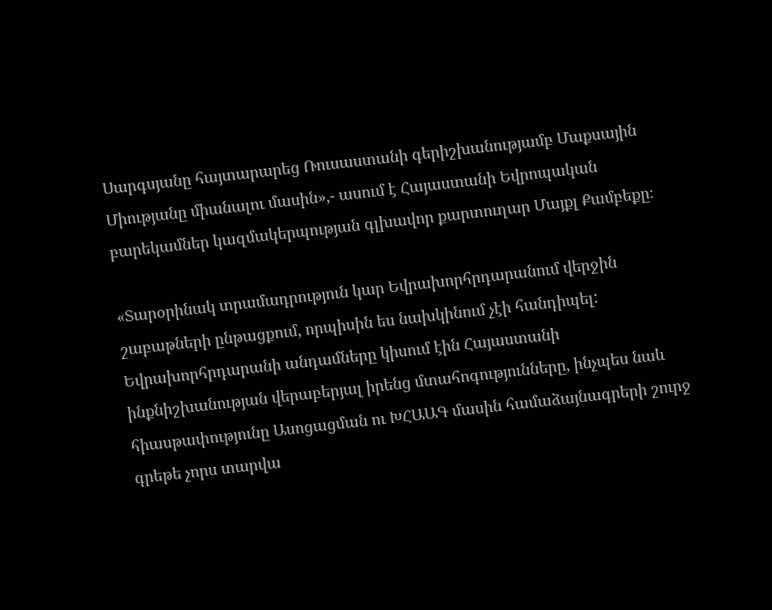Սարգսյանը հայտարարեց Ռուսաստանի գերիշխանությամբ Մաքսային Միությանը միանալու մասին»,- ասում է Հայաստանի Եվրոպական բարեկամներ կազմակերպության գլխավոր քարտուղար Մայքլ Քամբեքը։

«Տարօրինակ տրամադրություն կար Եվրախորհրդարանում վերջին շաբաթների ընթացքում, որպիսին ես նախկինում չէի հանդիպել: Եվրախորհրդարանի անդամները կիսում էին Հայաստանի ինքնիշխանության վերաբերյալ իրենց մտահոգությունները, ինչպես նաև հիասթափությունը Ասոցացման ու ԽՀԱԱԳ մասին համաձայնագրերի շուրջ գրեթե չորս տարվա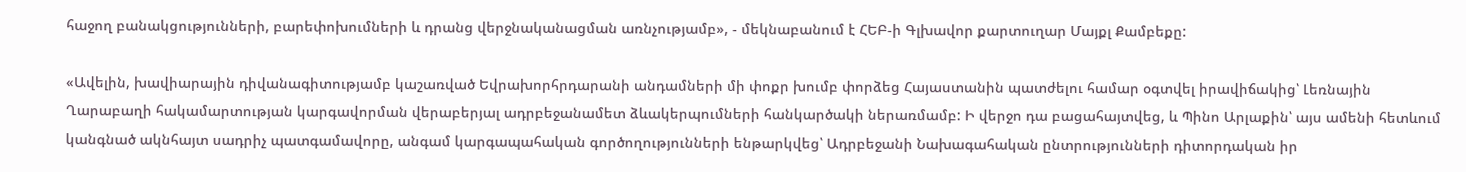հաջող բանակցությունների, բարեփոխումների և դրանց վերջնականացման առնչությամբ», - մեկնաբանում է ՀԵԲ-ի Գլխավոր քարտուղար Մայքլ Քամբեքը:

«Ավելին, խավիարային դիվանագիտությամբ կաշառված Եվրախորհրդարանի անդամների մի փոքր խումբ փորձեց Հայաստանին պատժելու համար օգտվել իրավիճակից՝ Լեռնային Ղարաբաղի հակամարտության կարգավորման վերաբերյալ ադրբեջանամետ ձևակերպումների հանկարծակի ներառմամբ: Ի վերջո դա բացահայտվեց, և Պինո Արլաքին՝ այս ամենի հետևում կանգնած ակնհայտ սադրիչ պատգամավորը, անգամ կարգապահական գործողությունների ենթարկվեց՝ Ադրբեջանի Նախագահական ընտրությունների դիտորդական իր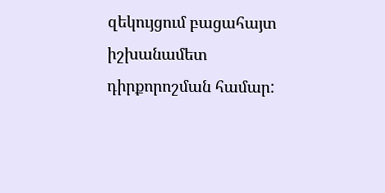զեկույցում բացահայտ իշխանամետ դիրքորոշման համար: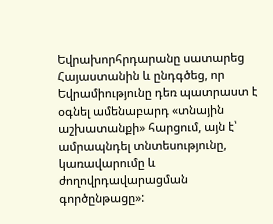Եվրախորհրդարանը սատարեց Հայաստանին և ընդգծեց, որ Եվրամիությունը դեռ պատրաստ է օգնել ամենաբարդ «տնային աշխատանքի» հարցում, այն է՝ ամրապնդել տնտեսությունը, կառավարումը և ժողովրդավարացման գործընթացը»: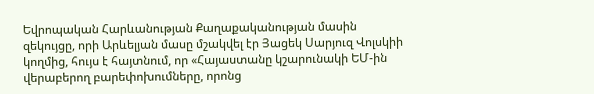Եվրոպական Հարևանության Քաղաքականության մասին զեկույցը, որի Արևելյան մասը մշակվել էր Յացեկ Սարյուզ Վոլսկիի կողմից, հույս է հայտնում, որ «Հայաստանը կշարունակի ԵՄ-ին վերաբերող բարեփոխումները, որոնց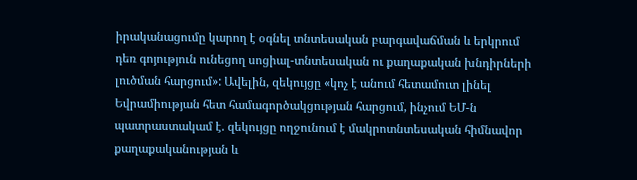իրականացումը կարող է օգնել տնտեսական բարգավաճման և երկրում դեռ գոյություն ունեցող սոցիալ-տնտեսական ու քաղաքական խնդիրների լուծման հարցում»: Ավելին, զեկույցը «կոչ է անում հետամուտ լինել Եվրամիության հետ համագործակցության հարցում, ինչում ԵՄ-ն պատրաստակամ է. զեկույցը ողջունում է մակրոտնտեսական հիմնավոր քաղաքականության և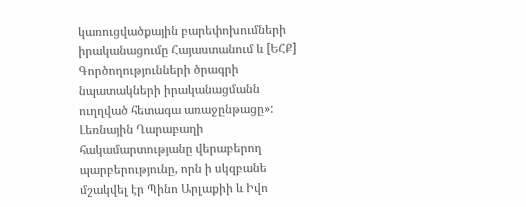կառուցվածքային բարեփոխումների իրականացումը Հայաստանում և [ԵՀՔ] Գործողությունների ծրագրի նպատակների իրականացմանն ուղղված հետագա առաջընթացը»: Լեռնային Ղարաբաղի հակամարտությանը վերաբերող պարբերությունը, որն ի սկզբանե մշակվել էր Պինո Արլաքիի և Իվո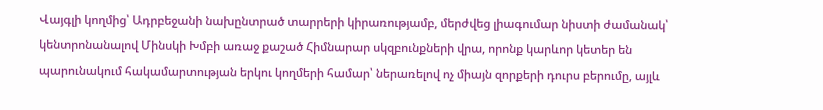Վայգլի կողմից՝ Ադրբեջանի նախընտրած տարրերի կիրառությամբ, մերժվեց լիագումար նիստի ժամանակ՝ կենտրոնանալով Մինսկի Խմբի առաջ քաշած Հիմնարար սկզբունքների վրա, որոնք կարևոր կետեր են պարունակում հակամարտության երկու կողմերի համար՝ ներառելով ոչ միայն զորքերի դուրս բերումը, այլև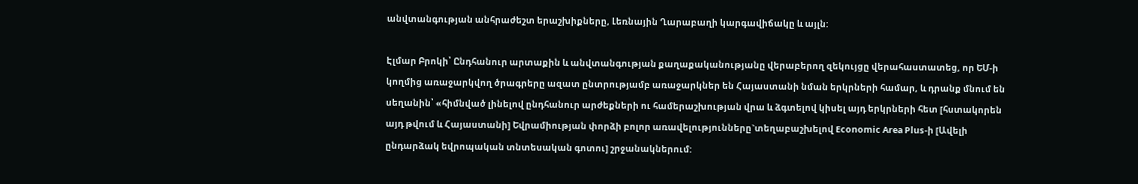անվտանգության անհրաժեշտ երաշխիքները, Լեռնային Ղարաբաղի կարգավիճակը և այլն:

Էլմար Բրոկի՝ Ընդհանուր արտաքին և անվտանգության քաղաքականությանը վերաբերող զեկույցը վերահաստատեց, որ ԵՄ-ի կողմից առաջարկվող ծրագրերը ազատ ընտրությամբ առաջարկներ են Հայաստանի նման երկրների համար, և դրանք մնում են սեղանին՝ «հիմնված լինելով ընդհանուր արժեքների ու համերաշխության վրա և ձգտելով կիսել այդ երկրների հետ [հստակորեն այդ թվում և Հայաստանի] Եվրամիության փորձի բոլոր առավելությունները`տեղաբաշխելով Economic Area Plus-ի [Ավելի ընդարձակ եվրոպական տնտեսական գոտու] շրջանակներում: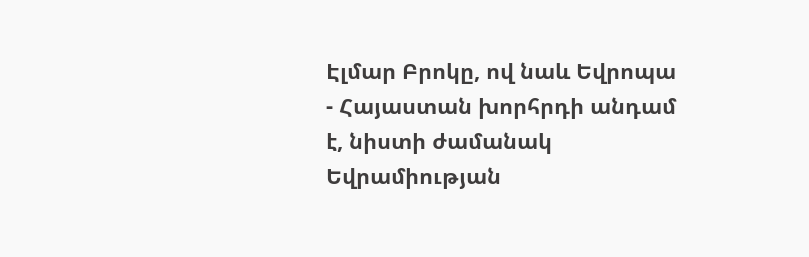Էլմար Բրոկը, ով նաև Եվրոպա - Հայաստան խորհրդի անդամ է, նիստի ժամանակ Եվրամիության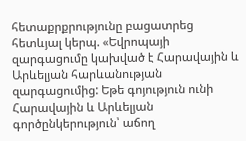հետաքրքրությունը բացատրեց հետևյալ կերպ. «Եվրոպայի զարգացումը կախված է Հարավային և Արևելյան հարևանության զարգացումից: Եթե գոյություն ունի Հարավային և Արևելյան գործընկերություն՝ աճող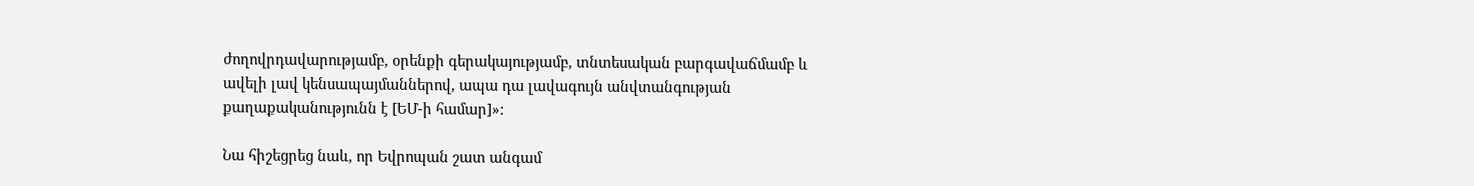ժողովրդավարությամբ, օրենքի գերակայությամբ, տնտեսական բարգավաճմամբ և ավելի լավ կենսապայմաններով, ապա դա լավագույն անվտանգության քաղաքականությունն է [ԵՄ-ի համար]»:

Նա հիշեցրեց նաև, որ Եվրոպան շատ անգամ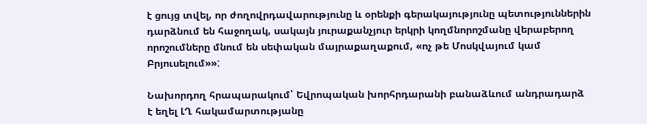է ցույց տվել, որ ժողովրդավարությունը և օրենքի գերակայությունը պետություններին դարձնում են հաջողակ, սակայն յուրաքանչյուր երկրի կողմնորոշմանը վերաբերող որոշումները մնում են սեփական մայրաքաղաքում, «ոչ թե Մոսկվայում կամ Բրյուսելում»»:

Նախորդող հրապարակում՝ Եվրոպական խորհրդարանի բանաձևում անդրադարձ է եղել ԼՂ հակամարտությանը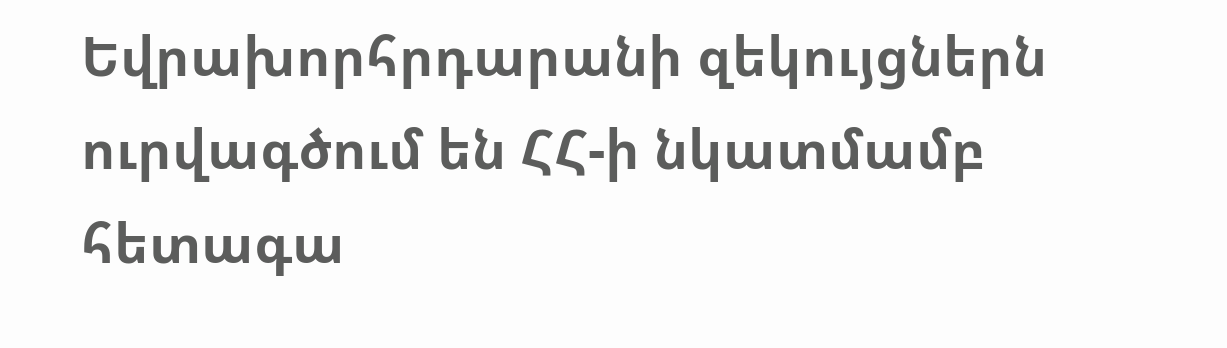Եվրախորհրդարանի զեկույցներն ուրվագծում են ՀՀ-ի նկատմամբ հետագա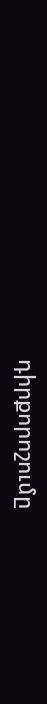դիրքորոշումը